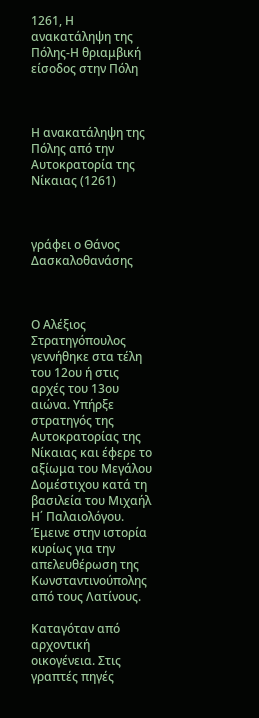1261, Η ανακατάληψη της Πόλης-Η θριαμβική είσοδος στην Πόλη



Η ανακατάληψη της Πόλης από την Αυτοκρατορία της Νίκαιας (1261)



γράφει ο Θάνος Δασκαλοθανάσης



Ο Αλέξιος Στρατηγόπουλος γεννήθηκε στα τέλη του 12ου ή στις αρχές του 13ου αιώνα. Υπήρξε στρατηγός της Αυτοκρατορίας της Νίκαιας και έφερε το αξίωμα του Μεγάλου Δομέστιχου κατά τη βασιλεία του Μιχαήλ Η΄ Παλαιολόγου. Έμεινε στην ιστορία κυρίως για την απελευθέρωση της Κωνσταντινούπολης από τους Λατίνους.

Καταγόταν από αρχοντική οικογένεια. Στις γραπτές πηγές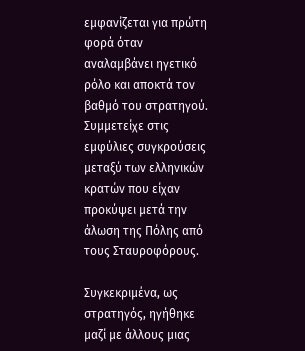εμφανίζεται για πρώτη φορά όταν αναλαμβάνει ηγετικό ρόλο και αποκτά τον βαθμό του στρατηγού. Συμμετείχε στις εμφύλιες συγκρούσεις μεταξύ των ελληνικών κρατών που είχαν προκύψει μετά την άλωση της Πόλης από τους Σταυροφόρους.

Συγκεκριμένα, ως στρατηγός, ηγήθηκε μαζί με άλλους μιας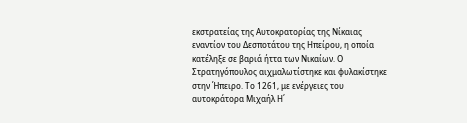εκστρατείας της Αυτοκρατορίας της Νίκαιας εναντίον του Δεσποτάτου της Ηπείρου, η οποία κατέληξε σε βαριά ήττα των Νικαίων. Ο Στρατηγόπουλος αιχμαλωτίστηκε και φυλακίστηκε στην Ήπειρο. Το 1261, με ενέργειες του αυτοκράτορα Μιχαήλ Η΄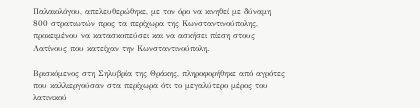Παλαιολόγου, απελευθερώθηκε, με τον όρο να κινηθεί με δύναμη 800 στρατιωτών προς τα περίχωρα της Κωνσταντινούπολης, προκειμένου να κατασκοπεύσει και να ασκήσει πίεση στους Λατίνους που κατείχαν την Κωνσταντινούπολη.

Βρισκόμενος στη Σηλυβρία της Θράκης, πληροφορήθηκε από αγρότες που καλλιεργούσαν στα περίχωρα ότι το μεγαλύτερο μέρος του λατινικού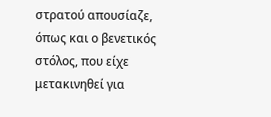στρατού απουσίαζε, όπως και ο βενετικός στόλος, που είχε μετακινηθεί για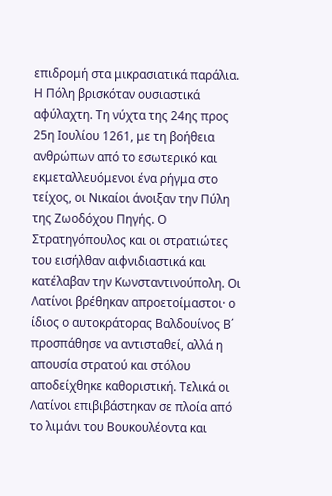επιδρομή στα μικρασιατικά παράλια. Η Πόλη βρισκόταν ουσιαστικά αφύλαχτη. Τη νύχτα της 24ης προς 25η Ιουλίου 1261, με τη βοήθεια ανθρώπων από το εσωτερικό και εκμεταλλευόμενοι ένα ρήγμα στο τείχος, οι Νικαίοι άνοιξαν την Πύλη της Ζωοδόχου Πηγής. Ο Στρατηγόπουλος και οι στρατιώτες του εισήλθαν αιφνιδιαστικά και κατέλαβαν την Κωνσταντινούπολη. Οι Λατίνοι βρέθηκαν απροετοίμαστοι· ο ίδιος ο αυτοκράτορας Βαλδουίνος Β΄ προσπάθησε να αντισταθεί, αλλά η απουσία στρατού και στόλου αποδείχθηκε καθοριστική. Τελικά οι Λατίνοι επιβιβάστηκαν σε πλοία από το λιμάνι του Βουκουλέοντα και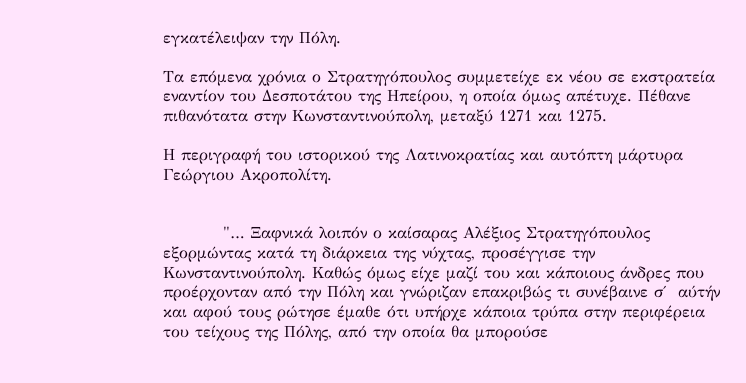εγκατέλειψαν την Πόλη.

Τα επόμενα χρόνια ο Στρατηγόπουλος συμμετείχε εκ νέου σε εκστρατεία εναντίον του Δεσποτάτου της Ηπείρου, η οποία όμως απέτυχε. Πέθανε πιθανότατα στην Κωνσταντινούπολη, μεταξύ 1271 και 1275.

Η περιγραφή του ιστορικού της Λατινοκρατίας και αυτόπτη μάρτυρα Γεώργιου Ακροπολίτη.


          "… Ξαφνικά λοιπόν ο καίσαρας Αλέξιος Στρατηγόπουλος εξορμώντας κατά τη διάρκεια της νύχτας, προσέγγισε την Κωνσταντινούπολη. Καθώς όμως είχε μαζί του και κάποιους άνδρες που προέρχονταν από την Πόλη και γνώριζαν επακριβώς τι συνέβαινε σ΄  αύτήν και αφού τους ρώτησε έμαθε ότι υπήρχε κάποια τρύπα στην περιφέρεια του τείχους της Πόλης, από την οποία θα μπορούσε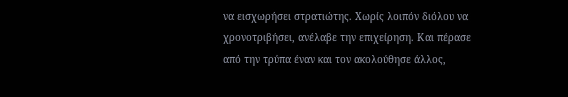να εισχωρήσει στρατιώτης. Χωρίς λοιπόν διόλου να χρονοτριβήσει, ανέλαβε την επιχείρηση. Και πέρασε από την τρύπα έναν και τον ακολούθησε άλλος,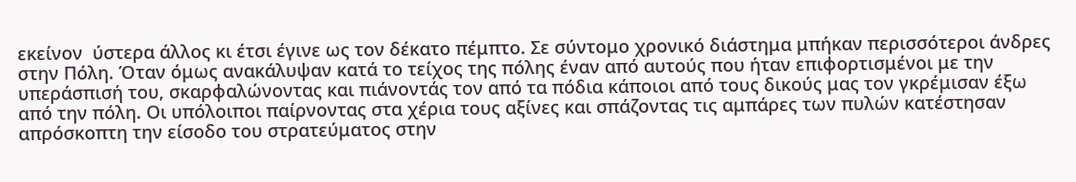εκείνον  ύστερα άλλος κι έτσι έγινε ως τον δέκατο πέμπτο. Σε σύντομο χρονικό διάστημα μπήκαν περισσότεροι άνδρες στην Πόλη. Όταν όμως ανακάλυψαν κατά το τείχος της πόλης έναν από αυτούς που ήταν επιφορτισμένοι με την υπεράσπισή του, σκαρφαλώνοντας και πιάνοντάς τον από τα πόδια κάποιοι από τους δικούς μας τον γκρέμισαν έξω από την πόλη. Οι υπόλοιποι παίρνοντας στα χέρια τους αξίνες και σπάζοντας τις αμπάρες των πυλών κατέστησαν απρόσκοπτη την είσοδο του στρατεύματος στην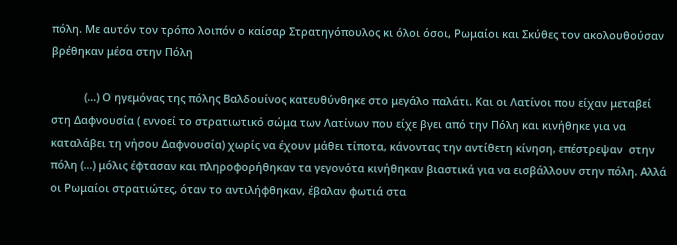πόλη. Με αυτόν τον τρόπο λοιπόν ο καίσαρ Στρατηγόπουλος κι όλοι όσοι, Ρωμαίοι και Σκύθες τον ακολουθούσαν βρέθηκαν μέσα στην Πόλη

           (…) Ο ηγεμόνας της πόλης Βαλδουίνος κατευθύνθηκε στο μεγάλο παλάτι. Και οι Λατίνοι που είχαν μεταβεί στη Δαφνουσία ( εννοεί το στρατιωτικό σώμα των Λατίνων που είχε βγει από την Πόλη και κινήθηκε για να καταλάβει τη νήσου Δαφνουσία) χωρίς να έχουν μάθει τίποτα, κάνοντας την αντίθετη κίνηση, επέστρεψαν  στην πόλη (…) μόλις έφτασαν και πληροφορήθηκαν τα γεγονότα κινήθηκαν βιαστικά για να εισβάλλουν στην πόλη. Αλλά οι Ρωμαίοι στρατιώτες, όταν το αντιλήφθηκαν, έβαλαν φωτιά στα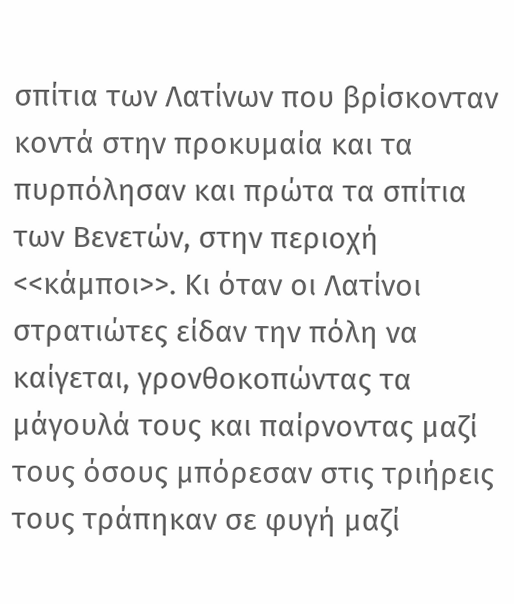σπίτια των Λατίνων που βρίσκονταν κοντά στην προκυμαία και τα πυρπόλησαν και πρώτα τα σπίτια των Βενετών, στην περιοχή <<κάμποι>>. Κι όταν οι Λατίνοι στρατιώτες είδαν την πόλη να καίγεται, γρονθοκοπώντας τα μάγουλά τους και παίρνοντας μαζί τους όσους μπόρεσαν στις τριήρεις τους τράπηκαν σε φυγή μαζί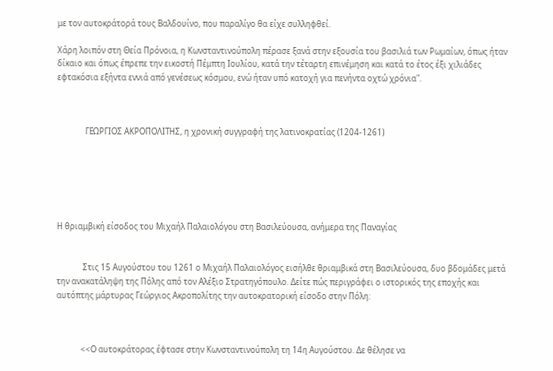με τον αυτοκράτορά τους Βαλδουίνο, που παραλίγο θα είχε συλληφθεί.

Χάρη λοιπόν στη Θεία Πρόνοια, η Κωνσταντινούπολη πέρασε ξανά στην εξουσία του βασιλιά των Ρωμαίων, όπως ήταν δίκαιο και όπως έπρεπε την εικοστή Πέμπτη Ιουλίου, κατά την τέταρτη επινέμηση και κατά το έτος έξι χιλιάδες εφτακόσια εξήντα εννιά από γενέσεως κόσμου, ενώ ήταν υπό κατοχή για πενήντα οχτώ χρόνια".



              ΓΕΩΡΓΙΟΣ ΑΚΡΟΠΟΛΙΤΗΣ, η χρονική συγγραφή της λατινοκρατίας (1204-1261)






Η θριαμβική είσοδος του Μιχαήλ Παλαιολόγου στη Βασιλεύουσα, ανήμερα της Παναγίας


             Στις 15 Αυγούστου του 1261 ο Μιχαήλ Παλαιολόγος εισήλθε θριαμβικά στη Βασιλεύουσα, δυο βδομάδες μετά την ανακατάληψη της Πόλης από τον Αλέξιο Στρατηγόπουλο. Δείτε πώς περιγράφει ο ιστορικός της εποχής και αυτόπτης μάρτυρας Γεώργιος Ακροπολίτης την αυτοκρατορική είσοδο στην Πόλη:



            <<Ο αυτοκράτορας έφτασε στην Κωνσταντινούπολη τη 14η Αυγούστου. Δε θέλησε να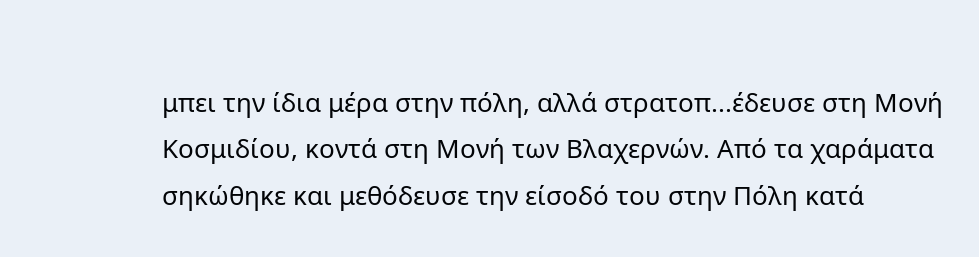μπει την ίδια μέρα στην πόλη, αλλά στρατοπ...έδευσε στη Μονή Κοσμιδίου, κοντά στη Μονή των Βλαχερνών. Από τα χαράματα σηκώθηκε και μεθόδευσε την είσοδό του στην Πόλη κατά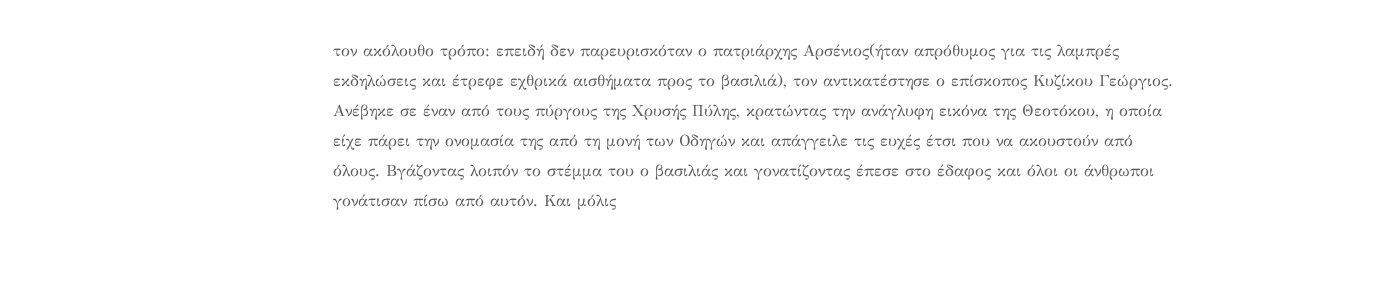τον ακόλουθο τρόπο: επειδή δεν παρευρισκόταν ο πατριάρχης Αρσένιος(ήταν απρόθυμος για τις λαμπρές εκδηλώσεις και έτρεφε εχθρικά αισθήματα προς το βασιλιά), τον αντικατέστησε ο επίσκοπος Κυζίκου Γεώργιος. Ανέβηκε σε έναν από τους πύργους της Χρυσής Πύλης, κρατώντας την ανάγλυφη εικόνα της Θεοτόκου, η οποία είχε πάρει την ονομασία της από τη μονή των Οδηγών και απάγγειλε τις ευχές έτσι που να ακουστούν από όλους. Βγάζοντας λοιπόν το στέμμα του ο βασιλιάς και γονατίζοντας έπεσε στο έδαφος και όλοι οι άνθρωποι γονάτισαν πίσω από αυτόν. Και μόλις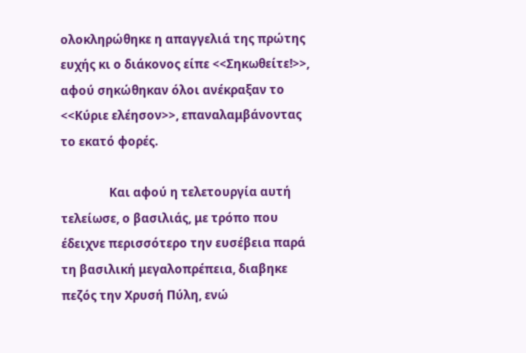ολοκληρώθηκε η απαγγελιά της πρώτης ευχής κι ο διάκονος είπε <<Σηκωθείτε!>>, αφού σηκώθηκαν όλοι ανέκραξαν το <<Κύριε ελέησον>>, επαναλαμβάνοντας το εκατό φορές.

                Και αφού η τελετουργία αυτή τελείωσε, ο βασιλιάς, με τρόπο που έδειχνε περισσότερο την ευσέβεια παρά τη βασιλική μεγαλοπρέπεια, διαβηκε πεζός την Χρυσή Πύλη, ενώ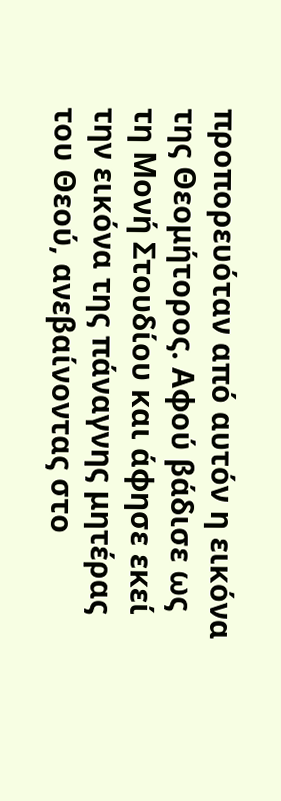προπορευόταν από αυτόν η εικόνα της Θεομήτορος. Αφού βάδισε ως τη Μονή Στουδίου και άφησε εκεί την εικόνα της πάναγνης μητέρας του Θεού, ανεβαίνοντας στο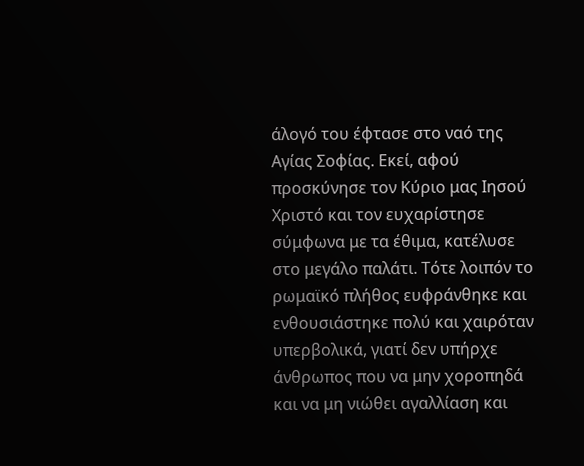άλογό του έφτασε στο ναό της Αγίας Σοφίας. Εκεί, αφού προσκύνησε τον Κύριο μας Ιησού Χριστό και τον ευχαρίστησε σύμφωνα με τα έθιμα, κατέλυσε στο μεγάλο παλάτι. Τότε λοιπόν το ρωμαϊκό πλήθος ευφράνθηκε και ενθουσιάστηκε πολύ και χαιρόταν υπερβολικά, γιατί δεν υπήρχε άνθρωπος που να μην χοροπηδά και να μη νιώθει αγαλλίαση και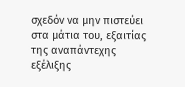σχεδόν να μην πιστεύει στα μάτια του, εξαιτίας της αναπάντεχης εξέλιξης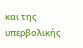και της υπερβολικής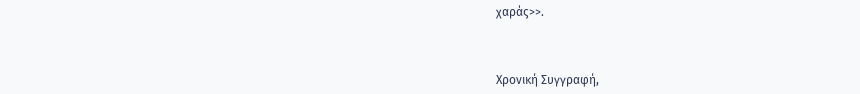χαράς>>.



Χρονική Συγγραφή,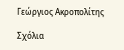Γεώργιος Ακροπολίτης

Σχόλια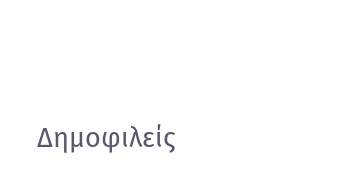Δημοφιλείς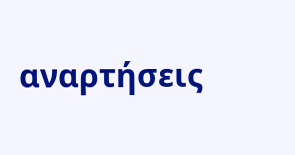αναρτήσεις